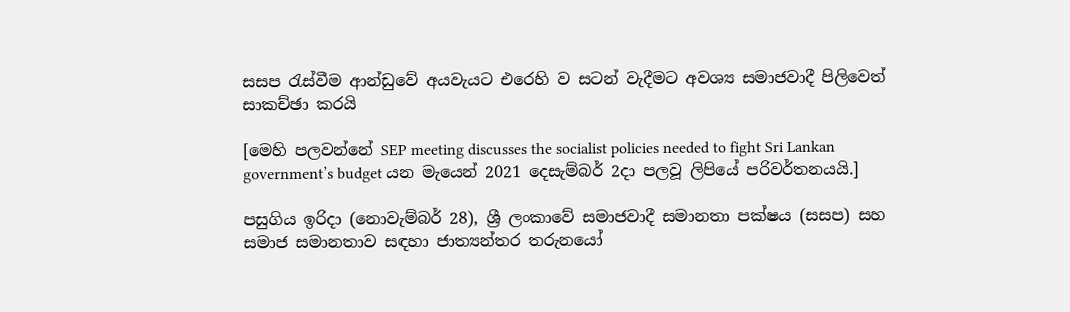සසප රැස්වීම ආන්ඩුවේ අයවැයට එරෙහි ව සටන් වැදීමට අවශ්‍ය සමාජවාදී පිලිවෙත් සාකච්ඡා කරයි

[මෙහි පලවන්නේ SEP meeting discusses the socialist policies needed to fight Sri Lankan government’s budget යන මැයෙන් 2021 දෙසැම්බර් 2දා පලවූ ලිපියේ පරිවර්තනයයි.]

පසුගිය ඉරිදා (නොවැම්බර් 28), ශ්‍රී ලංකාවේ සමාජවාදී සමානතා පක්ෂය (සසප) සහ සමාජ සමානතාව සඳහා ජාත්‍යන්තර තරුනයෝ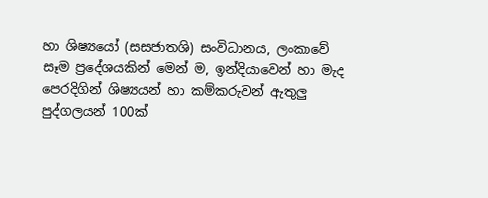හා ශිෂ්‍යයෝ (සසජාතශි) සංවිධානය, ලංකාවේ සෑම ප්‍රදේශයකින් මෙන් ම, ඉන්දියාවෙන් හා මැද පෙරදිගින් ශිෂ්‍යයන් හා කම්කරුවන් ඇතුලු පුද්ගලයන් 100ක්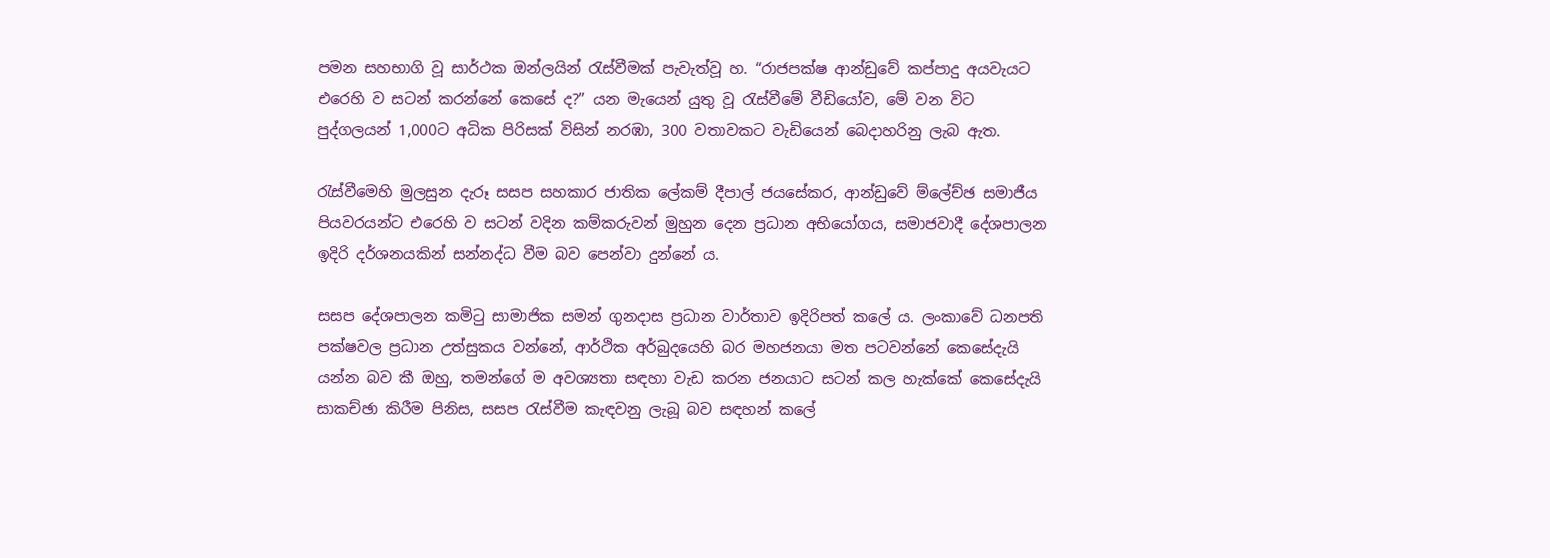පමන සහභාගි වූ සාර්ථක ඔන්ලයින් රැස්වීමක් පැවැත්වූ හ. “රාජපක්ෂ ආන්ඩුවේ කප්පාදු අයවැයට එරෙහි ව සටන් කරන්නේ කෙසේ ද?” යන මැයෙන් යුතු වූ රැස්වීමේ වීඩියෝව, මේ වන විට පුද්ගලයන් 1,000ට අධික පිරිසක් විසින් නරඹා, 300 වතාවකට වැඩියෙන් බෙදාහරිනු ලැබ ඇත.

රැස්වීමෙහි මුලසුන දැරූ සසප සහකාර ජාතික ලේකම් දීපාල් ජයසේකර, ආන්ඩුවේ ම්ලේච්ඡ සමාජීය පියවරයන්ට එරෙහි ව සටන් වදින කම්කරුවන් මුහුන දෙන ප්‍රධාන අභියෝගය, සමාජවාදී දේශපාලන ඉදිරි දර්ශනයකින් සන්නද්ධ වීම බව පෙන්වා දුන්නේ ය.

සසප දේශපාලන කමිටු සාමාජික සමන් ගුනදාස ප්‍රධාන වාර්තාව ඉදිරිපත් කලේ ය. ලංකාවේ ධනපති පක්ෂවල ප්‍රධාන උත්සුකය වන්නේ, ආර්ථික අර්බුදයෙහි බර මහජනයා මත පටවන්නේ කෙසේදැයි යන්න බව කී ඔහු, තමන්ගේ ම අවශ්‍යතා සඳහා වැඩ කරන ජනයාට සටන් කල හැක්කේ කෙසේදැයි සාකච්ඡා කිරීම පිනිස, සසප රැස්වීම කැඳවනු ලැබූ බව සඳහන් කලේ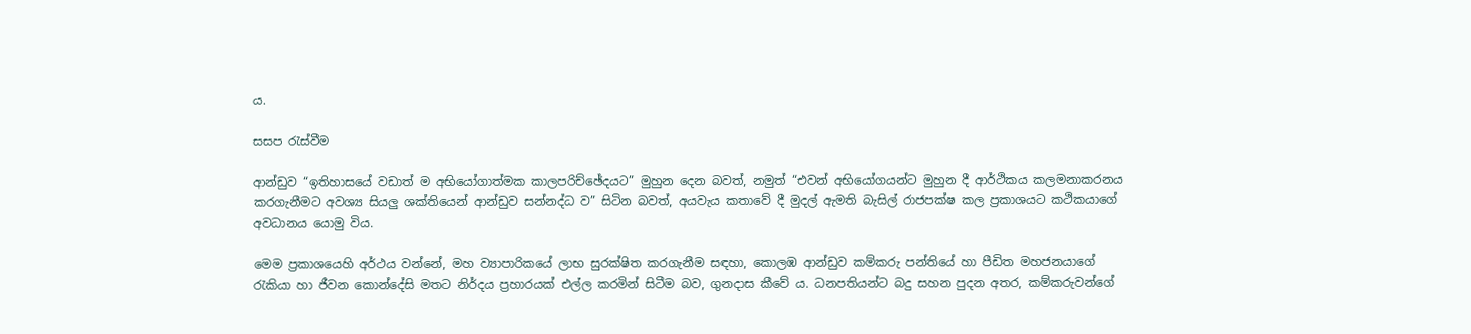ය.

සසප රැස්වීම

ආන්ඩුව “ඉතිහාසයේ වඩාත් ම අභියෝගාත්මක කාලපරිච්ඡේදයට” මුහුන දෙන බවත්, නමුත් “එවන් අභියෝගයන්ට මුහුන දී ආර්ථිකය කලමනාකරනය කරගැනීමට අවශ්‍ය සියලු ශක්තියෙන් ආන්ඩුව සන්නද්ධ ව” සිටින බවත්, අයවැය කතාවේ දී මුදල් ඇමති බැසිල් රාජපක්ෂ කල ප්‍රකාශයට කථිකයාගේ අවධානය යොමු විය.

මෙම ප්‍රකාශයෙහි අර්ථය වන්නේ, මහ ව්‍යාපාරිකයේ ලාභ සුරක්ෂිත කරගැනීම සඳහා, කොලඹ ආන්ඩුව කම්කරු පන්තියේ හා පීඩිත මහජනයාගේ රැකියා හා ජීවන කොන්දේසි මතට නිර්දය ප්‍රහාරයක් එල්ල කරමින් සිටීම බව, ගුනදාස කීවේ ය. ධනපතියන්ට බදු සහන පුදන අතර, කම්කරුවන්ගේ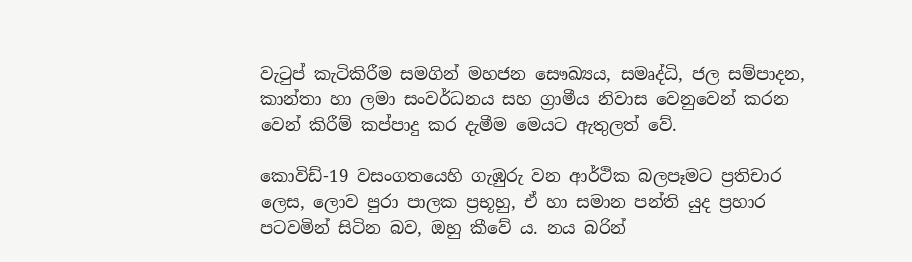වැටුප් කැටිකිරීම සමගින් මහජන සෞඛ්‍යය, සමෘද්ධි, ජල සම්පාදන, කාන්තා හා ලමා සංවර්ධනය සහ ග්‍රාමීය නිවාස වෙනුවෙන් කරන වෙන් කිරීම් කප්පාදු කර දැමීම මෙයට ඇතුලත් වේ.

කොවිඩ්-19 වසංගතයෙහි ගැඹුරු වන ආර්ථික බලපෑමට ප්‍රතිචාර ලෙස, ලොව පුරා පාලක ප්‍රභූහු, ඒ හා සමාන පන්ති යුද ප්‍රහාර පටවමින් සිටින බව, ඔහු කීවේ ය. නය බරින්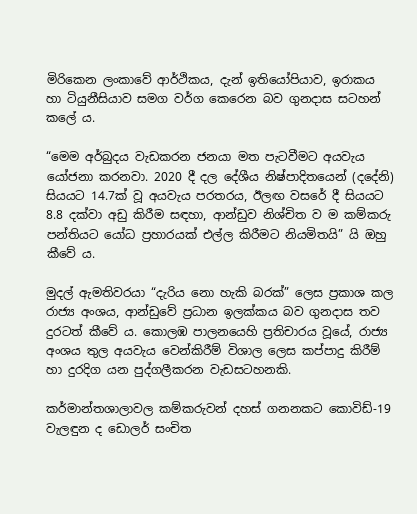මිරිකෙන ලංකාවේ ආර්ථිකය, දැන් ඉතියෝපියාව, ඉරාකය හා ටියුනීසියාව සමග වර්ග කෙරෙන බව ගුනදාස සටහන් කලේ ය.

“මෙම අර්බුදය වැඩකරන ජනයා මත පැටවීමට අයවැය යෝජනා කරනවා. 2020 දී දල දේශීය නිෂ්පාදිතයෙන් (දදේනි) සියයට 14.7ක් වූ අයවැය පරතරය, ඊලඟ වසරේ දී සියයට 8.8 දක්වා අඩු කිරීම සඳහා, ආන්ඩුව නිශ්චිත ව ම කම්කරු පන්තියට යෝධ ප්‍රහාරයක් එල්ල කිරීමට නියමිතයි” යි ඔහු කීවේ ය.

මුදල් ඇමතිවරයා “දැරිය නො හැකි බරක්” ලෙස ප්‍රකාශ කල රාජ්‍ය අංශය, ආන්ඩුවේ ප්‍රධාන ඉලක්කය බව ගුනදාස තව දුරටත් කීවේ ය. කොලඹ පාලනයෙහි ප්‍රතිචාරය වූයේ, රාජ්‍ය අංශය තුල අයවැය වෙන්කිරීම් විශාල ලෙස කප්පාදු කිරීම් හා දුරදිග යන පුද්ගලීකරන වැඩසටහනකි.

කර්මාන්තශාලාවල කම්කරුවන් දහස් ගනනකට කොවිඩ්-19 වැලඳුන ද ඩොලර් සංචිත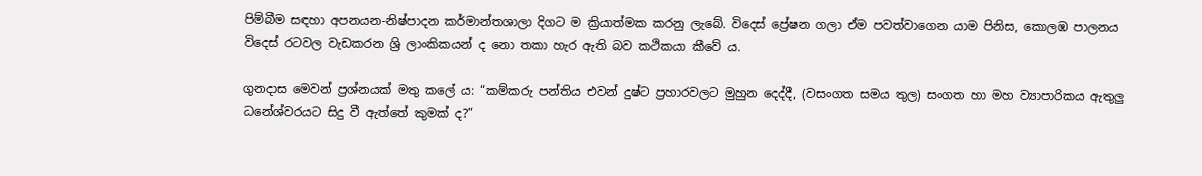පිම්බීම සඳහා අපනයන-නිෂ්පාදන කර්මාන්තශාලා දිගට ම ක්‍රියාත්මක කරනු ලැබේ. විදෙස් ප්‍රේෂන ගලා ඒම පවත්වාගෙන යාම පිනිස, කොලඹ පාලනය විදෙස් රටවල වැඩකරන ශ්‍රි ලාංකිකයන් ද නො තකා හැර ඇති බව කථිකයා කීවේ ය.

ගුනදාස මෙවන් ප්‍රශ්නයක් මතු කලේ ය: “කම්කරු පන්තිය එවන් දුෂ්ට ප්‍රහාරවලට මුහුන දෙද්දී, (වසංගත සමය තුල) සංගත හා මහ ව්‍යාපාරිකය ඇතුලු ධනේශ්වරයට සිදු වී ඇත්තේ කුමක් ද?”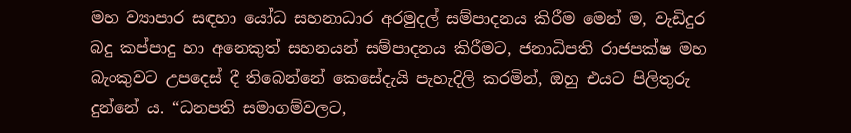මහ ව්‍යාපාර සඳහා යෝධ සහනාධාර අරමුදල් සම්පාදනය කිරීම මෙන් ම, වැඩිදුර බදු කප්පාදු හා අනෙකුත් සහනයන් සම්පාදනය කිරීමට, ජනාධිපති රාජපක්ෂ මහ බැංකුවට උපදෙස් දී තිබෙන්නේ කෙසේදැයි පැහැදිලි කරමින්, ඔහු එයට පිලිතුරු දුන්නේ ය. “ධනපති සමාගම්වලට,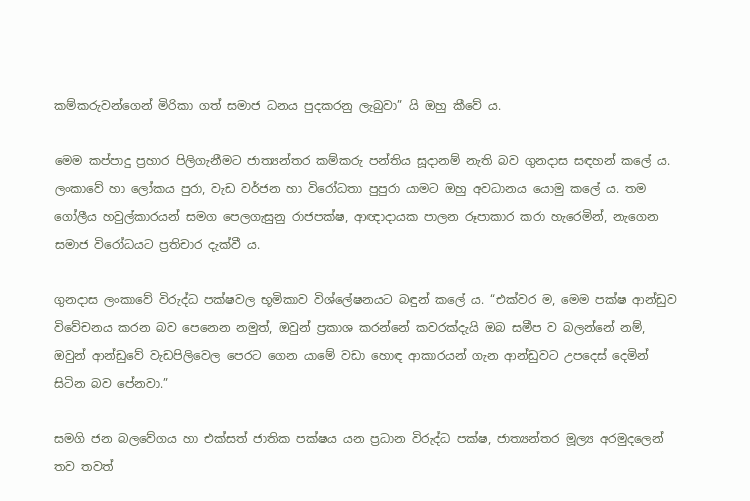කම්කරුවන්ගෙන් මිරිකා ගත් සමාජ ධනය පුදකරනු ලැබුවා” යි ඔහු කීවේ ය.

මෙම කප්පාදු ප්‍රහාර පිලිගැනීමට ජාත්‍යන්තර කම්කරු පන්තිය සූදානම් නැති බව ගුනදාස සඳහන් ක‌ලේ ය. ලංකාවේ හා ලෝකය පුරා, වැඩ වර්ජන හා විරෝධතා පුපුරා යාමට ඔහු අවධානය යොමු කලේ ය. තම ගෝලීය හවුල්කාරයන් සමග පෙලගැසුනු රාජපක්ෂ, ආඥාදායක පාලන රූපාකාර කරා හැරෙමින්, නැගෙන සමාජ විරෝධයට ප්‍රතිචාර දැක්වී ය.

ගුනදාස ලංකාවේ විරුද්ධ පක්ෂවල භූමිකාව විශ්ලේෂනයට බඳුන් කලේ ය. “එක්වර ම, මෙම පක්ෂ ආන්ඩුව විවේචනය කරන බව පෙනෙන නමුත්, ඔවුන් ප්‍රකාශ කරන්නේ කවරක්දැයි ඔබ සමීප ව බලන්නේ නම්, ඔවුන් ආන්ඩුවේ වැඩපිලිවෙල පෙරට ගෙන යාමේ වඩා හොඳ ආකාරයන් ගැන ආන්ඩුවට උපදෙස් දෙමින් සිටින බව පේනවා.”

සමගි ජන බලවේගය හා එක්සත් ජාතික පක්ෂය යන ප්‍රධාන විරුද්ධ පක්ෂ, ජාත්‍යන්තර මූල්‍ය අරමුදලෙන් තව තවත්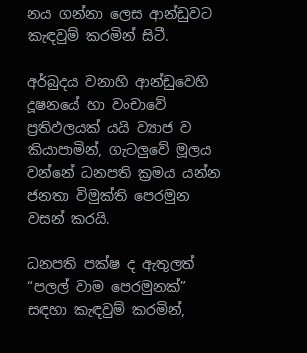නය ගන්නා ලෙස ආන්ඩුවට කැඳවුම් කරමින් සිටී.

අර්බුදය වනාහි ආන්ඩුවෙහි දූෂනයේ හා වංචාවේ ප්‍රතිඵලයක් යයි ව්‍යාජ ව කියාපාමින්, ගැටලුවේ මූලය වන්නේ ධනපති ක්‍රමය යන්න ජනතා විමුක්ති පෙරමුන වසන් කරයි.

ධනපති පක්ෂ ද ඇතුලත් “පලල් වාම පෙරමුනක්” සඳහා කැඳවුම් කරමින්,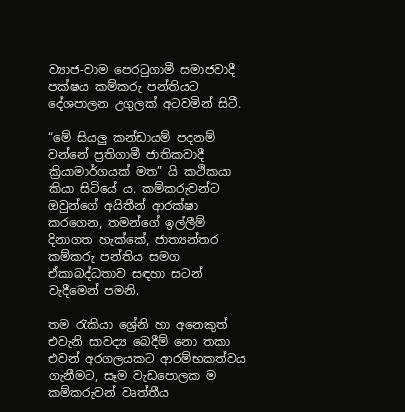ව්‍යාජ-වාම පෙරටුගාමී සමාජවාදී පක්ෂය කම්කරු පන්තියට දේශපාලන උගුලක් අටවමින් සිටී.

“මේ සියලු කන්ඩායම් පදනම් වන්නේ ප්‍රතිගාමී ජාතිකවාදී ක්‍රියාමාර්ගයක් මත” යි කථිකයා කියා සිටියේ ය. කම්කරුවන්ට ඔවුන්ගේ අයිතීන් ආරක්ෂා කරගෙන, තමන්ගේ ඉල්ලීම් දිනාගත හැක්කේ, ජාත්‍යන්තර කම්කරු පන්තිය සමග ඒකාබද්ධතාව සඳහා සටන් වැදීමෙන් පමනි.

තම රැකියා ශ්‍රේනි හා අනෙකුත් එවැනි සාවද්‍ය බෙදීම් නො තකා එවන් අරගලයකට ආරම්භකත්වය ගැනීමට, සෑම වැඩපොලක ම කම්කරුවන් වෘත්තීය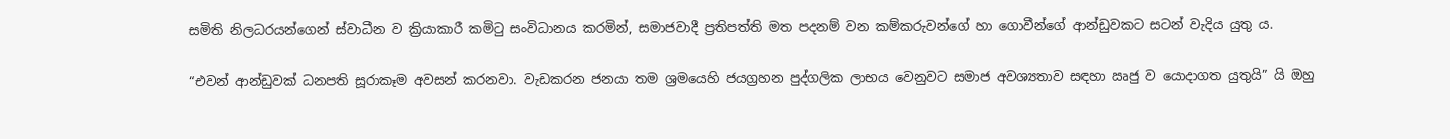සමිති නිලධරයන්ගෙන් ස්වාධීන ව ක්‍රියාකාරී කමිටු සංවිධානය කරමින්, සමාජවාදී ප්‍රතිපත්ති මත පදනම් වන කම්කරුවන්ගේ හා ගොවීන්ගේ ආන්ඩුවකට සටන් වැදිය යුතු ය.

“එවන් ආන්ඩුවක් ධනපති සූරාකෑම අවසන් කරනවා. වැඩකරන ජනයා තම ශ්‍රමයෙහි ජයග්‍රහන පුද්ගලික ලාභය වෙනුවට සමාජ අවශ්‍යතාව සඳහා ඍජු ව යොදාගත යුතුයි” යි ඔහු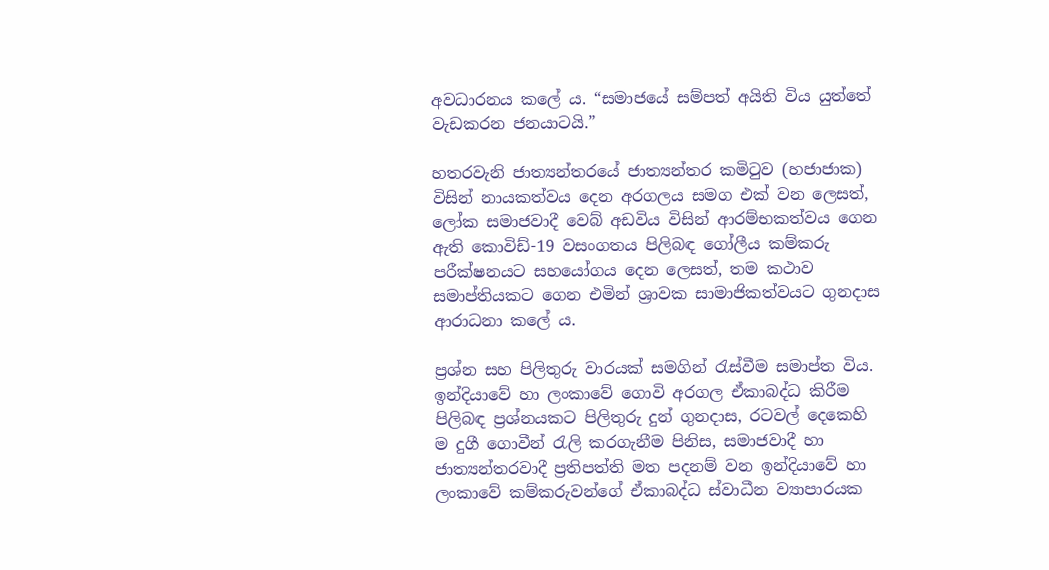අවධාරනය කලේ ය. “සමාජයේ සම්පත් අයිති විය යුත්තේ වැඩකරන ජනයාටයි.”

හතරවැනි ජාත්‍යන්තරයේ ජාත්‍යන්තර කමිටුව (හජාජාක) විසින් නායකත්වය දෙන අරගලය සමග එක් වන ලෙසත්, ලෝක සමාජවාදී වෙබ් අඩවිය විසින් ආරම්භකත්වය ගෙන ඇති කොවිඩ්-19 වසංගතය පිලිබඳ ගෝලීය කම්කරු පරීක්ෂනයට සහයෝගය දෙන ලෙසත්, තම කථාව සමාප්තියකට ගෙන එමින් ශ්‍රාවක සාමාජිකත්වයට ගුනදාස ආරාධනා කලේ ය.

ප්‍රශ්න සහ පිලිතුරු වාරයක් සමගින් රැස්වීම සමාප්ත විය. ඉන්දියාවේ හා ලංකාවේ ගොවි අරගල ඒකාබද්ධ කිරීම පිලිබඳ ප්‍රශ්නයකට පිලිතුරු දුන් ගුනදාස, රටවල් දෙකෙහි ම දුගී ගොවීන් රැලි කරගැනීම පිනිස, සමාජවාදී හා ජාත්‍යන්තරවාදී ප්‍රතිපත්ති මත පදනම් වන ඉන්දියාවේ හා ලංකාවේ කම්කරුවන්ගේ ඒකාබද්ධ ස්වාධීන ව්‍යාපාරයක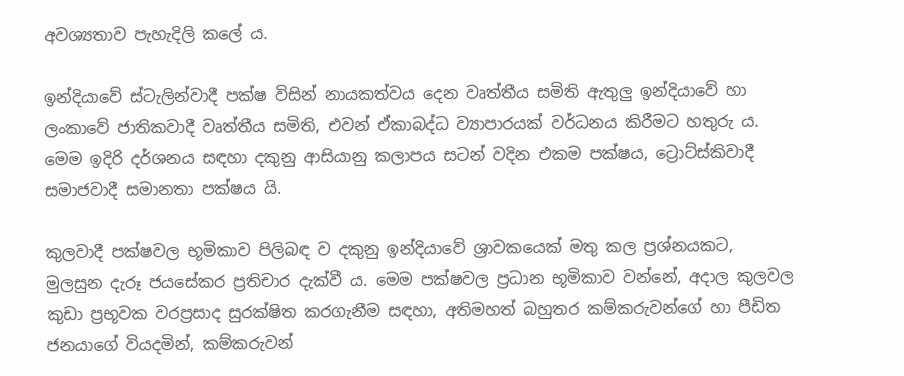අවශ්‍යතාව පැහැදිලි කලේ ය.

ඉන්දියාවේ ස්ටැලින්වාදී පක්ෂ විසින් නායකත්වය දෙන වෘත්තීය සමිති ඇතුලු ඉන්දියාවේ හා ලංකාවේ ජාතිකවාදී වෘත්තීය සමිති, එවන් ඒකාබද්ධ ව්‍යාපාරයක් වර්ධනය කිරීමට හතුරු ය. මෙම ඉදිරි දර්ශනය සඳහා දකුනු ආසියානු කලාපය සටන් වදින එකම පක්ෂය, ට්‍රොට්ස්කිවාදී සමාජවාදී සමානතා පක්ෂය යි.

කුලවාදී පක්ෂවල භූමිකාව පිලිබඳ ව දකුනු ඉන්දියාවේ ශ්‍රාවකයෙක් මතු කල ප්‍රශ්නයකට, මුලසුන දැරූ ජයසේකර ප්‍රතිචාර දැක්වී ය. මෙම පක්ෂවල ප්‍රධාන භූමිකාව වන්නේ, අදාල කුලවල කුඩා ප්‍රභූවක වරප්‍රසාද සුරක්ෂිත කරගැනීම සඳහා, අතිමහත් බහුතර කම්කරුවන්ගේ හා පීඩිත ජනයාගේ වියදමින්, කම්කරුවන්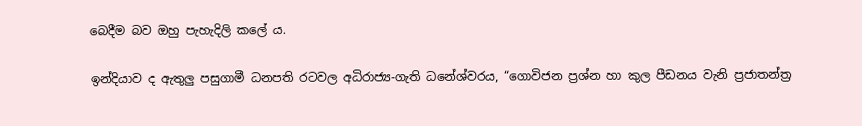බෙදීම බව ඔහු පැහැදිලි කලේ ය.

ඉන්දියාව ද ඇතුලු පසුගාමී ධනපති රටවල අධිරාජ්‍ය-ගැති ධනේශ්වරය, “ගොවිජන ප්‍රශ්න හා කුල පීඩනය වැනි ප්‍රජාතන්ත්‍ර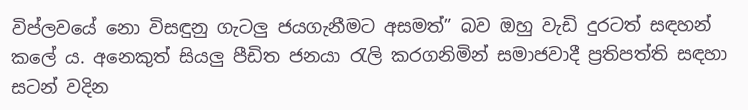විප්ලවයේ නො විසඳුනු ගැටලු ජයගැනීමට අසමත්” බව ඔහු වැඩි දුරටත් සඳහන් කලේ ය. අනෙකුත් සියලු පීඩිත ජනයා රැලි කරගනිමින් සමාජවාදී ප්‍රතිපත්ති සඳහා සටන් වදින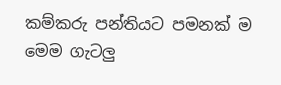කම්කරු පන්තියට පමනක් ම මෙම ගැටලු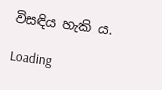විසඳිය හැකි ය.

Loading